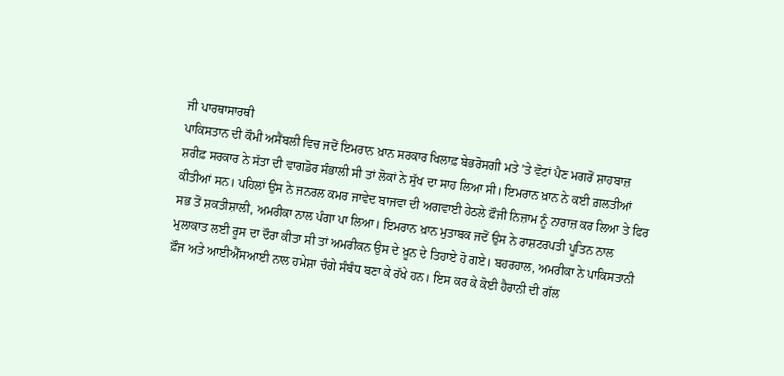ਜੀ ਪਾਰਥਾਸਾਰਥੀ
ਪਾਕਿਸਤਾਨ ਦੀ ਕੌਮੀ ਅਸੈਂਬਲੀ ਵਿਚ ਜਦੋਂ ਇਮਰਾਨ ਖ਼ਾਨ ਸਰਕਾਰ ਖਿਲਾਫ਼ ਬੇਭਰੋਸਗੀ ਮਤੇ ’ਤੇ ਵੋਟਾਂ ਪੈਣ ਮਗਰੋਂ ਸ਼ਾਹਬਾਜ਼ ਸ਼ਰੀਫ਼ ਸਰਕਾਰ ਨੇ ਸੱਤਾ ਦੀ ਵਾਗਡੋਰ ਸੰਭਾਲੀ ਸੀ ਤਾਂ ਲੋਕਾਂ ਨੇ ਸੁੱਖ ਦਾ ਸਾਹ ਲਿਆ ਸੀ। ਇਮਰਾਨ ਖ਼ਾਨ ਨੇ ਕਈ ਗ਼ਲਤੀਆਂ ਕੀਤੀਆਂ ਸਨ। ਪਹਿਲਾਂ ਉਸ ਨੇ ਜਨਰਲ ਕਮਰ ਜਾਵੇਦ ਬਾਜਵਾ ਦੀ ਅਗਵਾਈ ਹੇਠਲੇ ਫ਼ੌਜੀ ਨਿਜ਼ਾਮ ਨੂੰ ਨਾਰਾਜ਼ ਕਰ ਲਿਆ ਤੇ ਫਿਰ ਸਭ ਤੋਂ ਸ਼ਕਤੀਸ਼ਾਲੀ, ਅਮਰੀਕਾ ਨਾਲ ਪੰਗਾ ਪਾ ਲਿਆ। ਇਮਰਾਨ ਖ਼ਾਨ ਮੁਤਾਬਕ ਜਦੋਂ ਉਸ ਨੇ ਰਾਸ਼ਟਰਪਤੀ ਪੂਤਿਨ ਨਾਲ ਮੁਲਾਕਾਤ ਲਈ ਰੂਸ ਦਾ ਦੌਰਾ ਕੀਤਾ ਸੀ ਤਾਂ ਅਮਰੀਕਨ ਉਸ ਦੇ ਖ਼ੂਨ ਦੇ ਤਿਹਾਏ ਹੋ ਗਏ। ਬਹਰਹਾਲ, ਅਮਰੀਕਾ ਨੇ ਪਾਕਿਸਤਾਨੀ ਫ਼ੌਜ ਅਤੇ ਆਈਐੱਸਆਈ ਨਾਲ ਹਮੇਸ਼ਾ ਚੰਗੇ ਸੰਬੰਧ ਬਣਾ ਕੇ ਰੱਖੇ ਹਨ। ਇਸ ਕਰ ਕੇ ਕੋਈ ਹੈਰਾਨੀ ਦੀ ਗੱਲ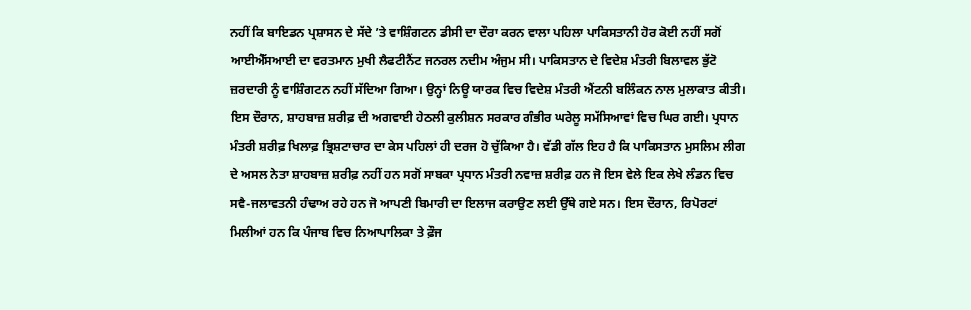ਨਹੀਂ ਕਿ ਬਾਇਡਨ ਪ੍ਰਸ਼ਾਸਨ ਦੇ ਸੱਦੇ ’ਤੇ ਵਾਸ਼ਿੰਗਟਨ ਡੀਸੀ ਦਾ ਦੌਰਾ ਕਰਨ ਵਾਲਾ ਪਹਿਲਾ ਪਾਕਿਸਤਾਨੀ ਹੋਰ ਕੋਈ ਨਹੀਂ ਸਗੋਂ ਆਈਐੱਸਆਈ ਦਾ ਵਰਤਮਾਨ ਮੁਖੀ ਲੈਫਟੀਨੈਂਟ ਜਨਰਲ ਨਦੀਮ ਅੰਜੁਮ ਸੀ। ਪਾਕਿਸਤਾਨ ਦੇ ਵਿਦੇਸ਼ ਮੰਤਰੀ ਬਿਲਾਵਲ ਭੁੱਟੋ ਜ਼ਰਦਾਰੀ ਨੂੰ ਵਾਸ਼ਿੰਗਟਨ ਨਹੀਂ ਸੱਦਿਆ ਗਿਆ। ਉਨ੍ਹਾਂ ਨਿਊ ਯਾਰਕ ਵਿਚ ਵਿਦੇਸ਼ ਮੰਤਰੀ ਐਂਟਨੀ ਬਲਿੰਕਨ ਨਾਲ ਮੁਲਾਕਾਤ ਕੀਤੀ।
ਇਸ ਦੌਰਾਨ, ਸ਼ਾਹਬਾਜ਼ ਸ਼ਰੀਫ਼ ਦੀ ਅਗਵਾਈ ਹੇਠਲੀ ਕੁਲੀਸ਼ਨ ਸਰਕਾਰ ਗੰਭੀਰ ਘਰੇਲੂ ਸਮੱਸਿਆਵਾਂ ਵਿਚ ਘਿਰ ਗਈ। ਪ੍ਰਧਾਨ ਮੰਤਰੀ ਸ਼ਰੀਫ਼ ਖਿਲਾਫ਼ ਭ੍ਰਿਸ਼ਟਾਚਾਰ ਦਾ ਕੇਸ ਪਹਿਲਾਂ ਹੀ ਦਰਜ ਹੋ ਚੁੱਕਿਆ ਹੈ। ਵੱਡੀ ਗੱਲ ਇਹ ਹੈ ਕਿ ਪਾਕਿਸਤਾਨ ਮੁਸਲਿਮ ਲੀਗ ਦੇ ਅਸਲ ਨੇਤਾ ਸ਼ਾਹਬਾਜ਼ ਸ਼ਰੀਫ਼ ਨਹੀਂ ਹਨ ਸਗੋਂ ਸਾਬਕਾ ਪ੍ਰਧਾਨ ਮੰਤਰੀ ਨਵਾਜ਼ ਸ਼ਰੀਫ਼ ਹਨ ਜੋ ਇਸ ਵੇਲੇ ਇਕ ਲੇਖੇ ਲੰਡਨ ਵਿਚ ਸਵੈ-ਜਲਾਵਤਨੀ ਹੰਢਾਅ ਰਹੇ ਹਨ ਜੋ ਆਪਣੀ ਬਿਮਾਰੀ ਦਾ ਇਲਾਜ ਕਰਾਉਣ ਲਈ ਉੱਥੇ ਗਏ ਸਨ। ਇਸ ਦੌਰਾਨ, ਰਿਪੋਰਟਾਂ ਮਿਲੀਆਂ ਹਨ ਕਿ ਪੰਜਾਬ ਵਿਚ ਨਿਆਪਾਲਿਕਾ ਤੇ ਫ਼ੌਜ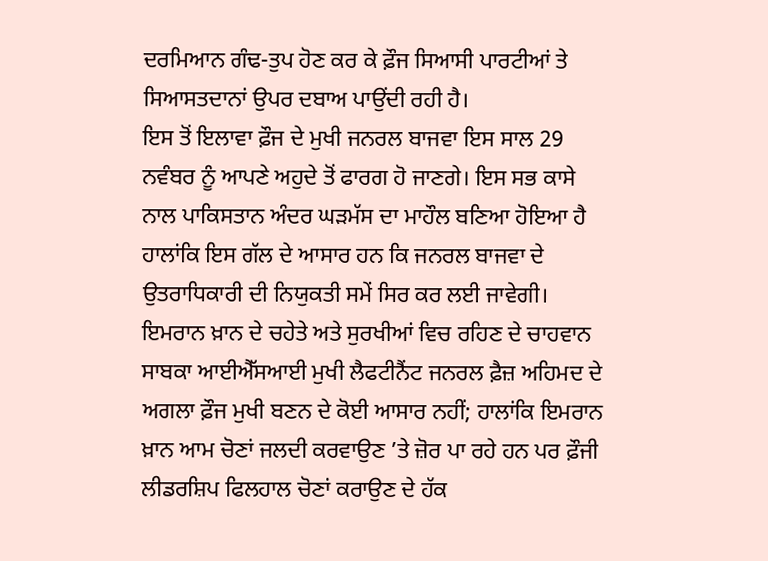ਦਰਮਿਆਨ ਗੰਢ-ਤੁਪ ਹੋਣ ਕਰ ਕੇ ਫ਼ੌਜ ਸਿਆਸੀ ਪਾਰਟੀਆਂ ਤੇ ਸਿਆਸਤਦਾਨਾਂ ਉਪਰ ਦਬਾਅ ਪਾਉਂਦੀ ਰਹੀ ਹੈ।
ਇਸ ਤੋਂ ਇਲਾਵਾ ਫ਼ੌਜ ਦੇ ਮੁਖੀ ਜਨਰਲ ਬਾਜਵਾ ਇਸ ਸਾਲ 29 ਨਵੰਬਰ ਨੂੰ ਆਪਣੇ ਅਹੁਦੇ ਤੋਂ ਫਾਰਗ ਹੋ ਜਾਣਗੇ। ਇਸ ਸਭ ਕਾਸੇ ਨਾਲ ਪਾਕਿਸਤਾਨ ਅੰਦਰ ਘੜਮੱਸ ਦਾ ਮਾਹੌਲ ਬਣਿਆ ਹੋਇਆ ਹੈ ਹਾਲਾਂਕਿ ਇਸ ਗੱਲ ਦੇ ਆਸਾਰ ਹਨ ਕਿ ਜਨਰਲ ਬਾਜਵਾ ਦੇ ਉਤਰਾਧਿਕਾਰੀ ਦੀ ਨਿਯੁਕਤੀ ਸਮੇਂ ਸਿਰ ਕਰ ਲਈ ਜਾਵੇਗੀ। ਇਮਰਾਨ ਖ਼ਾਨ ਦੇ ਚਹੇਤੇ ਅਤੇ ਸੁਰਖੀਆਂ ਵਿਚ ਰਹਿਣ ਦੇ ਚਾਹਵਾਨ ਸਾਬਕਾ ਆਈਐੱਸਆਈ ਮੁਖੀ ਲੈਫਟੀਨੈਂਟ ਜਨਰਲ ਫ਼ੈਜ਼ ਅਹਿਮਦ ਦੇ ਅਗਲਾ ਫ਼ੌਜ ਮੁਖੀ ਬਣਨ ਦੇ ਕੋਈ ਆਸਾਰ ਨਹੀਂ; ਹਾਲਾਂਕਿ ਇਮਰਾਨ ਖ਼ਾਨ ਆਮ ਚੋਣਾਂ ਜਲਦੀ ਕਰਵਾਉਣ ’ਤੇ ਜ਼ੋਰ ਪਾ ਰਹੇ ਹਨ ਪਰ ਫ਼ੌਜੀ ਲੀਡਰਸ਼ਿਪ ਫਿਲਹਾਲ ਚੋਣਾਂ ਕਰਾਉਣ ਦੇ ਹੱਕ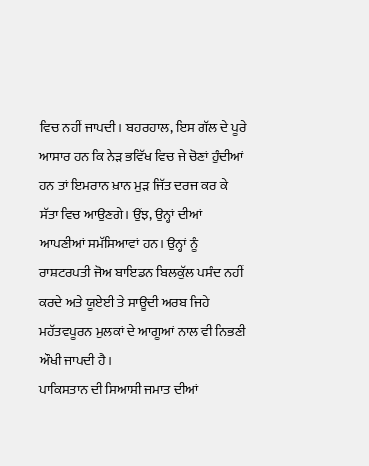ਵਿਚ ਨਹੀਂ ਜਾਪਦੀ। ਬਹਰਹਾਲ, ਇਸ ਗੱਲ ਦੇ ਪੂਰੇ ਆਸਾਰ ਹਨ ਕਿ ਨੇੜ ਭਵਿੱਖ ਵਿਚ ਜੇ ਚੋਣਾਂ ਹੁੰਦੀਆਂ ਹਨ ਤਾਂ ਇਮਰਾਨ ਖ਼ਾਨ ਮੁੜ ਜਿੱਤ ਦਰਜ ਕਰ ਕੇ ਸੱਤਾ ਵਿਚ ਆਉਣਗੇ। ਉਂਝ, ਉਨ੍ਹਾਂ ਦੀਆਂ ਆਪਣੀਆਂ ਸਮੱਸਿਆਵਾਂ ਹਨ। ਉਨ੍ਹਾਂ ਨੂੰ ਰਾਸ਼ਟਰਪਤੀ ਜੋਅ ਬਾਇਡਨ ਬਿਲਕੁੱਲ ਪਸੰਦ ਨਹੀਂ ਕਰਦੇ ਅਤੇ ਯੂਏਈ ਤੇ ਸਾਊਦੀ ਅਰਬ ਜਿਹੇ ਮਹੱਤਵਪੂਰਨ ਮੁਲਕਾਂ ਦੇ ਆਗੂਆਂ ਨਾਲ ਵੀ ਨਿਭਣੀ ਔਖੀ ਜਾਪਦੀ ਹੈ।
ਪਾਕਿਸਤਾਨ ਦੀ ਸਿਆਸੀ ਜਮਾਤ ਦੀਆਂ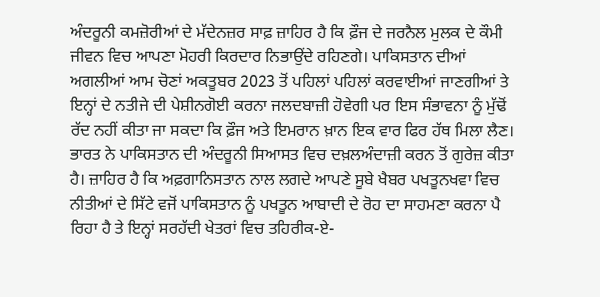ਅੰਦਰੂਨੀ ਕਮਜ਼ੋਰੀਆਂ ਦੇ ਮੱਦੇਨਜ਼ਰ ਸਾਫ਼ ਜ਼ਾਹਿਰ ਹੈ ਕਿ ਫ਼ੌਜ ਦੇ ਜਰਨੈਲ ਮੁਲਕ ਦੇ ਕੌਮੀ ਜੀਵਨ ਵਿਚ ਆਪਣਾ ਮੋਹਰੀ ਕਿਰਦਾਰ ਨਿਭਾਉਂਦੇ ਰਹਿਣਗੇ। ਪਾਕਿਸਤਾਨ ਦੀਆਂ ਅਗਲੀਆਂ ਆਮ ਚੋਣਾਂ ਅਕਤੂਬਰ 2023 ਤੋਂ ਪਹਿਲਾਂ ਪਹਿਲਾਂ ਕਰਵਾਈਆਂ ਜਾਣਗੀਆਂ ਤੇ ਇਨ੍ਹਾਂ ਦੇ ਨਤੀਜੇ ਦੀ ਪੇਸ਼ੀਨਗੋਈ ਕਰਨਾ ਜਲਦਬਾਜ਼ੀ ਹੋਵੇਗੀ ਪਰ ਇਸ ਸੰਭਾਵਨਾ ਨੂੰ ਮੁੱਢੋਂ ਰੱਦ ਨਹੀਂ ਕੀਤਾ ਜਾ ਸਕਦਾ ਕਿ ਫ਼ੌਜ ਅਤੇ ਇਮਰਾਨ ਖ਼ਾਨ ਇਕ ਵਾਰ ਫਿਰ ਹੱਥ ਮਿਲਾ ਲੈਣ। ਭਾਰਤ ਨੇ ਪਾਕਿਸਤਾਨ ਦੀ ਅੰਦਰੂਨੀ ਸਿਆਸਤ ਵਿਚ ਦਖ਼ਲਅੰਦਾਜ਼ੀ ਕਰਨ ਤੋਂ ਗੁਰੇਜ਼ ਕੀਤਾ ਹੈ। ਜ਼ਾਹਿਰ ਹੈ ਕਿ ਅਫ਼ਗਾਨਿਸਤਾਨ ਨਾਲ ਲਗਦੇ ਆਪਣੇ ਸੂਬੇ ਖੈਬਰ ਪਖਤੂਨਖਵਾ ਵਿਚ ਨੀਤੀਆਂ ਦੇ ਸਿੱਟੇ ਵਜੋਂ ਪਾਕਿਸਤਾਨ ਨੂੰ ਪਖਤੂਨ ਆਬਾਦੀ ਦੇ ਰੋਹ ਦਾ ਸਾਹਮਣਾ ਕਰਨਾ ਪੈ ਰਿਹਾ ਹੈ ਤੇ ਇਨ੍ਹਾਂ ਸਰਹੱਦੀ ਖੇਤਰਾਂ ਵਿਚ ਤਹਿਰੀਕ-ਏ-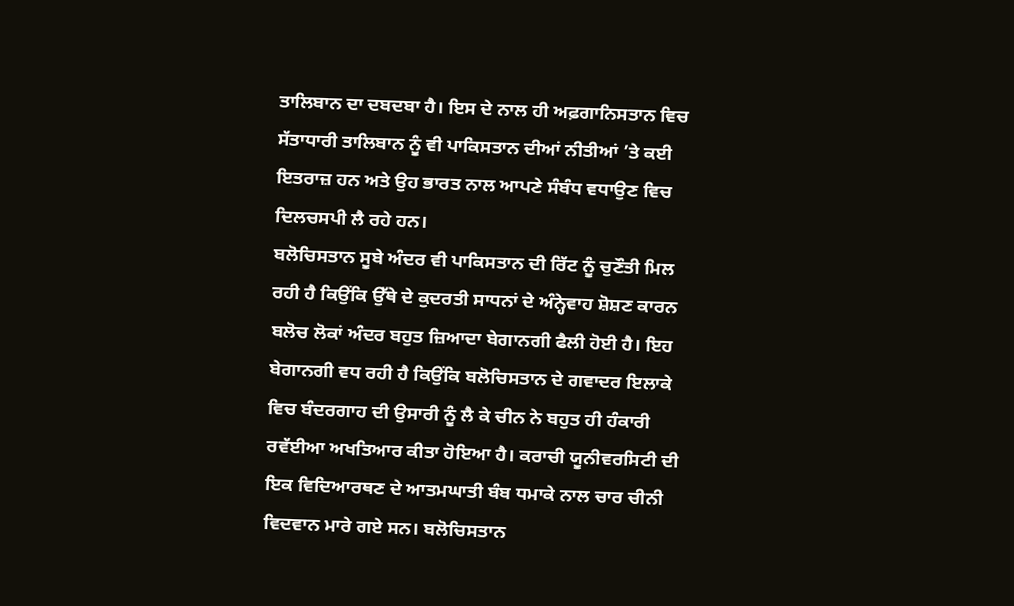ਤਾਲਿਬਾਨ ਦਾ ਦਬਦਬਾ ਹੈ। ਇਸ ਦੇ ਨਾਲ ਹੀ ਅਫ਼ਗਾਨਿਸਤਾਨ ਵਿਚ ਸੱਤਾਧਾਰੀ ਤਾਲਿਬਾਨ ਨੂੰ ਵੀ ਪਾਕਿਸਤਾਨ ਦੀਆਂ ਨੀਤੀਆਂ ’ਤੇ ਕਈ ਇਤਰਾਜ਼ ਹਨ ਅਤੇ ਉਹ ਭਾਰਤ ਨਾਲ ਆਪਣੇ ਸੰਬੰਧ ਵਧਾਉਣ ਵਿਚ ਦਿਲਚਸਪੀ ਲੈ ਰਹੇ ਹਨ।
ਬਲੋਚਿਸਤਾਨ ਸੂਬੇ ਅੰਦਰ ਵੀ ਪਾਕਿਸਤਾਨ ਦੀ ਰਿੱਟ ਨੂੰ ਚੁਣੌਤੀ ਮਿਲ ਰਹੀ ਹੈ ਕਿਉਂਕਿ ਉੱਥੇ ਦੇ ਕੁਦਰਤੀ ਸਾਧਨਾਂ ਦੇ ਅੰਨ੍ਹੇਵਾਹ ਸ਼ੋਸ਼ਣ ਕਾਰਨ ਬਲੋਚ ਲੋਕਾਂ ਅੰਦਰ ਬਹੁਤ ਜ਼ਿਆਦਾ ਬੇਗਾਨਗੀ ਫੈਲੀ ਹੋਈ ਹੈ। ਇਹ ਬੇਗਾਨਗੀ ਵਧ ਰਹੀ ਹੈ ਕਿਉਂਕਿ ਬਲੋਚਿਸਤਾਨ ਦੇ ਗਵਾਦਰ ਇਲਾਕੇ ਵਿਚ ਬੰਦਰਗਾਹ ਦੀ ਉਸਾਰੀ ਨੂੰ ਲੈ ਕੇ ਚੀਨ ਨੇ ਬਹੁਤ ਹੀ ਹੰਕਾਰੀ ਰਵੱਈਆ ਅਖਤਿਆਰ ਕੀਤਾ ਹੋਇਆ ਹੈ। ਕਰਾਚੀ ਯੂਨੀਵਰਸਿਟੀ ਦੀ ਇਕ ਵਿਦਿਆਰਥਣ ਦੇ ਆਤਮਘਾਤੀ ਬੰਬ ਧਮਾਕੇ ਨਾਲ ਚਾਰ ਚੀਨੀ ਵਿਦਵਾਨ ਮਾਰੇ ਗਏ ਸਨ। ਬਲੋਚਿਸਤਾਨ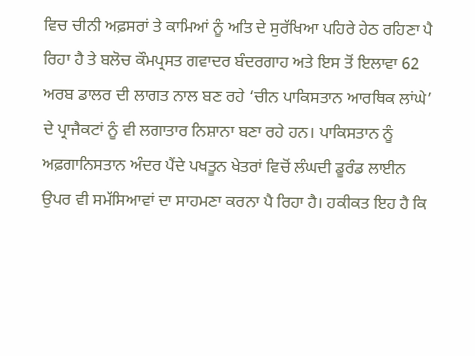ਵਿਚ ਚੀਨੀ ਅਫ਼ਸਰਾਂ ਤੇ ਕਾਮਿਆਂ ਨੂੰ ਅਤਿ ਦੇ ਸੁਰੱਖਿਆ ਪਹਿਰੇ ਹੇਠ ਰਹਿਣਾ ਪੈ ਰਿਹਾ ਹੈ ਤੇ ਬਲੋਚ ਕੌਮਪ੍ਰਸਤ ਗਵਾਦਰ ਬੰਦਰਗਾਹ ਅਤੇ ਇਸ ਤੋਂ ਇਲਾਵਾ 62 ਅਰਬ ਡਾਲਰ ਦੀ ਲਾਗਤ ਨਾਲ ਬਣ ਰਹੇ ‘ਚੀਨ ਪਾਕਿਸਤਾਨ ਆਰਥਿਕ ਲਾਂਘੇ’ ਦੇ ਪ੍ਰਾਜੈਕਟਾਂ ਨੂੰ ਵੀ ਲਗਾਤਾਰ ਨਿਸ਼ਾਨਾ ਬਣਾ ਰਹੇ ਹਨ। ਪਾਕਿਸਤਾਨ ਨੂੰ ਅਫ਼ਗਾਨਿਸਤਾਨ ਅੰਦਰ ਪੈਂਦੇ ਪਖਤੂਨ ਖੇਤਰਾਂ ਵਿਚੋਂ ਲੰਘਦੀ ਡੂਰੰਡ ਲਾਈਨ ਉਪਰ ਵੀ ਸਮੱਸਿਆਵਾਂ ਦਾ ਸਾਹਮਣਾ ਕਰਨਾ ਪੈ ਰਿਹਾ ਹੈ। ਹਕੀਕਤ ਇਹ ਹੈ ਕਿ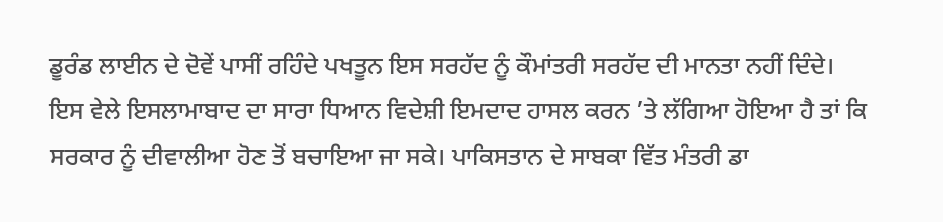ਡੂਰੰਡ ਲਾਈਨ ਦੇ ਦੋਵੇਂ ਪਾਸੀਂ ਰਹਿੰਦੇ ਪਖਤੂਨ ਇਸ ਸਰਹੱਦ ਨੂੰ ਕੌਮਾਂਤਰੀ ਸਰਹੱਦ ਦੀ ਮਾਨਤਾ ਨਹੀਂ ਦਿੰਦੇ।
ਇਸ ਵੇਲੇ ਇਸਲਾਮਾਬਾਦ ਦਾ ਸਾਰਾ ਧਿਆਨ ਵਿਦੇਸ਼ੀ ਇਮਦਾਦ ਹਾਸਲ ਕਰਨ ’ਤੇ ਲੱਗਿਆ ਹੋਇਆ ਹੈ ਤਾਂ ਕਿ ਸਰਕਾਰ ਨੂੰ ਦੀਵਾਲੀਆ ਹੋਣ ਤੋਂ ਬਚਾਇਆ ਜਾ ਸਕੇ। ਪਾਕਿਸਤਾਨ ਦੇ ਸਾਬਕਾ ਵਿੱਤ ਮੰਤਰੀ ਡਾ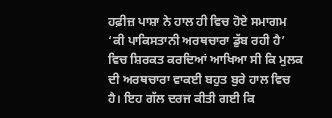ਹਫ਼ੀਜ਼ ਪਾਸ਼ਾ ਨੇ ਹਾਲ ਹੀ ਵਿਚ ਹੋਏ ਸਮਾਗਮ ‘ਕੀ ਪਾਕਿਸਤਾਨੀ ਅਰਥਚਾਰਾ ਡੁੱਬ ਰਹੀ ਹੈ’ ਵਿਚ ਸ਼ਿਰਕਤ ਕਰਦਿਆਂ ਆਖਿਆ ਸੀ ਕਿ ਮੁਲਕ ਦੀ ਅਰਥਚਾਰਾ ਵਾਕਈ ਬਹੁਤ ਬੁਰੇ ਹਾਲ ਵਿਚ ਹੈ। ਇਹ ਗੱਲ ਦਰਜ ਕੀਤੀ ਗਈ ਕਿ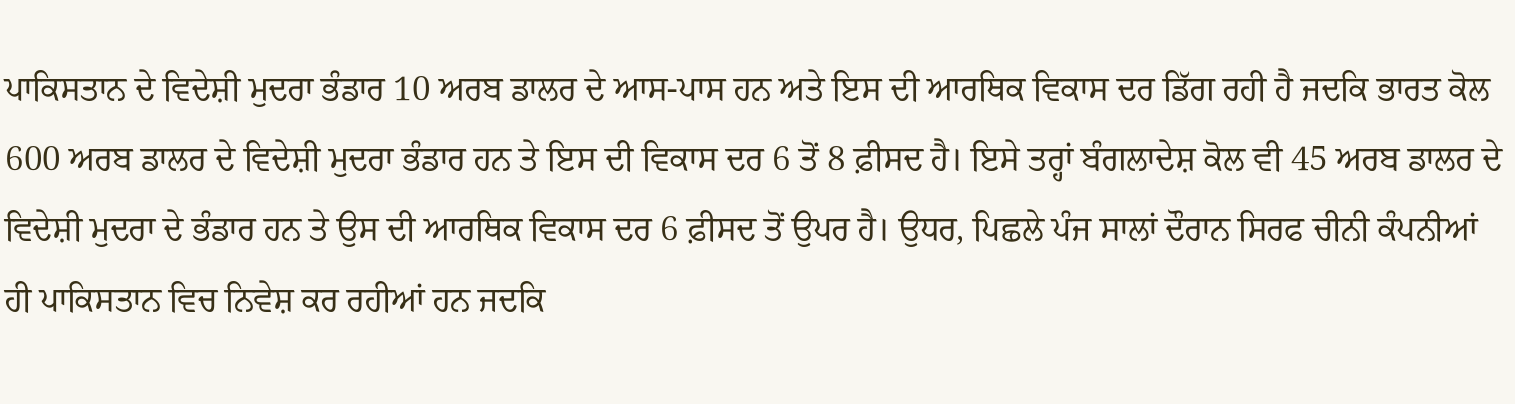ਪਾਕਿਸਤਾਨ ਦੇ ਵਿਦੇਸ਼ੀ ਮੁਦਰਾ ਭੰਡਾਰ 10 ਅਰਬ ਡਾਲਰ ਦੇ ਆਸ-ਪਾਸ ਹਨ ਅਤੇ ਇਸ ਦੀ ਆਰਥਿਕ ਵਿਕਾਸ ਦਰ ਡਿੱਗ ਰਹੀ ਹੈ ਜਦਕਿ ਭਾਰਤ ਕੋਲ 600 ਅਰਬ ਡਾਲਰ ਦੇ ਵਿਦੇਸ਼ੀ ਮੁਦਰਾ ਭੰਡਾਰ ਹਨ ਤੇ ਇਸ ਦੀ ਵਿਕਾਸ ਦਰ 6 ਤੋਂ 8 ਫ਼ੀਸਦ ਹੈ। ਇਸੇ ਤਰ੍ਹਾਂ ਬੰਗਲਾਦੇਸ਼ ਕੋਲ ਵੀ 45 ਅਰਬ ਡਾਲਰ ਦੇ ਵਿਦੇਸ਼ੀ ਮੁਦਰਾ ਦੇ ਭੰਡਾਰ ਹਨ ਤੇ ਉਸ ਦੀ ਆਰਥਿਕ ਵਿਕਾਸ ਦਰ 6 ਫ਼ੀਸਦ ਤੋਂ ਉਪਰ ਹੈ। ਉਧਰ, ਪਿਛਲੇ ਪੰਜ ਸਾਲਾਂ ਦੌਰਾਨ ਸਿਰਫ ਚੀਨੀ ਕੰਪਨੀਆਂ ਹੀ ਪਾਕਿਸਤਾਨ ਵਿਚ ਨਿਵੇਸ਼ ਕਰ ਰਹੀਆਂ ਹਨ ਜਦਕਿ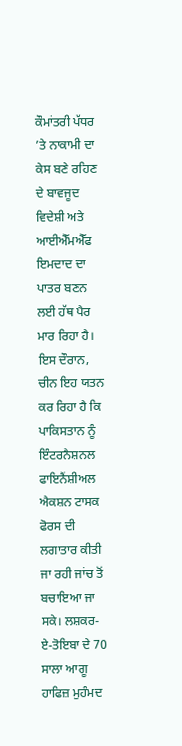ਕੌਮਾਂਤਰੀ ਪੱਧਰ ’ਤੇ ਨਾਕਾਮੀ ਦਾ ਕੇਸ ਬਣੇ ਰਹਿਣ ਦੇ ਬਾਵਜੂਦ ਵਿਦੇਸ਼ੀ ਅਤੇ ਆਈਐੱਮਐੱਫ ਇਮਦਾਦ ਦਾ ਪਾਤਰ ਬਣਨ ਲਈ ਹੱਥ ਪੈਰ ਮਾਰ ਰਿਹਾ ਹੈ।
ਇਸ ਦੌਰਾਨ, ਚੀਨ ਇਹ ਯਤਨ ਕਰ ਰਿਹਾ ਹੈ ਕਿ ਪਾਕਿਸਤਾਨ ਨੂੰ ਇੰਟਰਨੈਸ਼ਨਲ ਫਾਇਨੈਂਸ਼ੀਅਲ ਐਕਸ਼ਨ ਟਾਸਕ ਫੋਰਸ ਦੀ ਲਗਾਤਾਰ ਕੀਤੀ ਜਾ ਰਹੀ ਜਾਂਚ ਤੋਂ ਬਚਾਇਆ ਜਾ ਸਕੇ। ਲਸ਼ਕਰ-ਏ-ਤੋਇਬਾ ਦੇ 70 ਸਾਲਾ ਆਗੂ ਹਾਫਿਜ਼ ਮੁਹੰਮਦ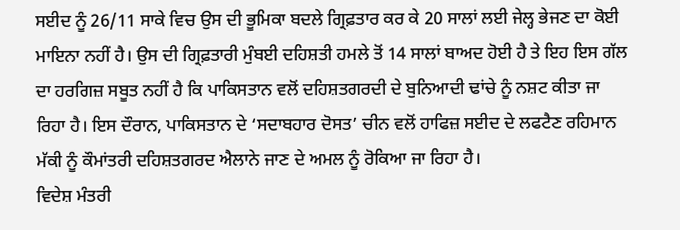ਸਈਦ ਨੂੰ 26/11 ਸਾਕੇ ਵਿਚ ਉਸ ਦੀ ਭੂਮਿਕਾ ਬਦਲੇ ਗ੍ਰਿਫ਼ਤਾਰ ਕਰ ਕੇ 20 ਸਾਲਾਂ ਲਈ ਜੇਲ੍ਹ ਭੇਜਣ ਦਾ ਕੋਈ ਮਾਇਨਾ ਨਹੀਂ ਹੈ। ਉਸ ਦੀ ਗ੍ਰਿਫ਼ਤਾਰੀ ਮੁੰਬਈ ਦਹਿਸ਼ਤੀ ਹਮਲੇ ਤੋਂ 14 ਸਾਲਾਂ ਬਾਅਦ ਹੋਈ ਹੈ ਤੇ ਇਹ ਇਸ ਗੱਲ ਦਾ ਹਰਗਿਜ਼ ਸਬੂਤ ਨਹੀਂ ਹੈ ਕਿ ਪਾਕਿਸਤਾਨ ਵਲੋਂ ਦਹਿਸ਼ਤਗਰਦੀ ਦੇ ਬੁਨਿਆਦੀ ਢਾਂਚੇ ਨੂੰ ਨਸ਼ਟ ਕੀਤਾ ਜਾ ਰਿਹਾ ਹੈ। ਇਸ ਦੌਰਾਨ, ਪਾਕਿਸਤਾਨ ਦੇ ‘ਸਦਾਬਹਾਰ ਦੋਸਤ’ ਚੀਨ ਵਲੋਂ ਹਾਫਿਜ਼ ਸਈਦ ਦੇ ਲਫਟੈਣ ਰਹਿਮਾਨ ਮੱਕੀ ਨੂੰ ਕੌਮਾਂਤਰੀ ਦਹਿਸ਼ਤਗਰਦ ਐਲਾਨੇ ਜਾਣ ਦੇ ਅਮਲ ਨੂੰ ਰੋਕਿਆ ਜਾ ਰਿਹਾ ਹੈ।
ਵਿਦੇਸ਼ ਮੰਤਰੀ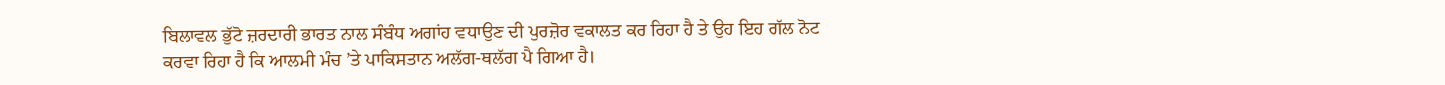ਬਿਲਾਵਲ ਭੁੱਟੋ ਜ਼ਰਦਾਰੀ ਭਾਰਤ ਨਾਲ ਸੰਬੰਧ ਅਗਾਂਹ ਵਧਾਉਣ ਦੀ ਪੁਰਜ਼ੋਰ ਵਕਾਲਤ ਕਰ ਰਿਹਾ ਹੈ ਤੇ ਉਹ ਇਹ ਗੱਲ ਨੋਟ ਕਰਵਾ ਰਿਹਾ ਹੈ ਕਿ ਆਲਮੀ ਮੰਚ ’ਤੇ ਪਾਕਿਸਤਾਨ ਅਲੱਗ-ਥਲੱਗ ਪੈ ਗਿਆ ਹੈ।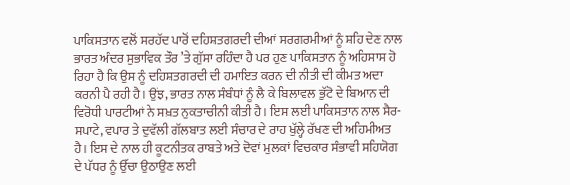ਪਾਕਿਸਤਾਨ ਵਲੋਂ ਸਰਹੱਦ ਪਾਰੋਂ ਦਹਿਸ਼ਤਗਰਦੀ ਦੀਆਂ ਸਰਗਰਮੀਆਂ ਨੂੰ ਸ਼ਹਿ ਦੇਣ ਨਾਲ ਭਾਰਤ ਅੰਦਰ ਸੁਭਾਵਿਕ ਤੌਰ ’ਤੇ ਗੁੱਸਾ ਰਹਿੰਦਾ ਹੈ ਪਰ ਹੁਣ ਪਾਕਿਸਤਾਨ ਨੂੰ ਅਹਿਸਾਸ ਹੋ ਰਿਹਾ ਹੈ ਕਿ ਉਸ ਨੂੰ ਦਹਿਸ਼ਤਗਰਦੀ ਦੀ ਹਮਾਇਤ ਕਰਨ ਦੀ ਨੀਤੀ ਦੀ ਕੀਮਤ ਅਦਾ ਕਰਨੀ ਪੈ ਰਹੀ ਹੈ। ਉਂਝ, ਭਾਰਤ ਨਾਲ ਸੰਬੰਧਾਂ ਨੂੰ ਲੈ ਕੇ ਬਿਲਾਵਲ ਭੁੱਟੋ ਦੇ ਬਿਆਨ ਦੀ ਵਿਰੋਧੀ ਪਾਰਟੀਆਂ ਨੇ ਸਖ਼ਤ ਨੁਕਤਾਚੀਨੀ ਕੀਤੀ ਹੈ। ਇਸ ਲਈ ਪਾਕਿਸਤਾਨ ਨਾਲ ਸੈਰ-ਸਪਾਟੇ, ਵਪਾਰ ਤੇ ਦੁਵੱਲੀ ਗੱਲਬਾਤ ਲਈ ਸੰਚਾਰ ਦੇ ਰਾਹ ਖੁੱਲ੍ਹੇ ਰੱਖਣ ਦੀ ਅਹਿਮੀਅਤ ਹੈ। ਇਸ ਦੇ ਨਾਲ ਹੀ ਕੂਟਨੀਤਕ ਰਾਬਤੇ ਅਤੇ ਦੋਵਾਂ ਮੁਲਕਾਂ ਵਿਚਕਾਰ ਸੰਭਾਵੀ ਸਹਿਯੋਗ ਦੇ ਪੱਧਰ ਨੂੰ ਉੱਚਾ ਉਠਾਉਣ ਲਈ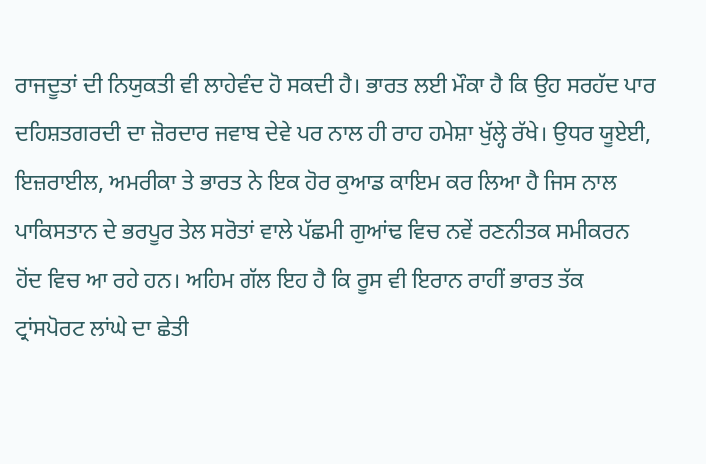ਰਾਜਦੂਤਾਂ ਦੀ ਨਿਯੁਕਤੀ ਵੀ ਲਾਹੇਵੰਦ ਹੋ ਸਕਦੀ ਹੈ। ਭਾਰਤ ਲਈ ਮੌਕਾ ਹੈ ਕਿ ਉਹ ਸਰਹੱਦ ਪਾਰ ਦਹਿਸ਼ਤਗਰਦੀ ਦਾ ਜ਼ੋਰਦਾਰ ਜਵਾਬ ਦੇਵੇ ਪਰ ਨਾਲ ਹੀ ਰਾਹ ਹਮੇਸ਼ਾ ਖੁੱਲ੍ਹੇ ਰੱਖੇ। ਉਧਰ ਯੂਏਈ, ਇਜ਼ਰਾਈਲ, ਅਮਰੀਕਾ ਤੇ ਭਾਰਤ ਨੇ ਇਕ ਹੋਰ ਕੁਆਡ ਕਾਇਮ ਕਰ ਲਿਆ ਹੈ ਜਿਸ ਨਾਲ ਪਾਕਿਸਤਾਨ ਦੇ ਭਰਪੂਰ ਤੇਲ ਸਰੋਤਾਂ ਵਾਲੇ ਪੱਛਮੀ ਗੁਆਂਢ ਵਿਚ ਨਵੇਂ ਰਣਨੀਤਕ ਸਮੀਕਰਨ ਹੋਂਦ ਵਿਚ ਆ ਰਹੇ ਹਨ। ਅਹਿਮ ਗੱਲ ਇਹ ਹੈ ਕਿ ਰੂਸ ਵੀ ਇਰਾਨ ਰਾਹੀਂ ਭਾਰਤ ਤੱਕ ਟ੍ਰਾਂਸਪੋਰਟ ਲਾਂਘੇ ਦਾ ਛੇਤੀ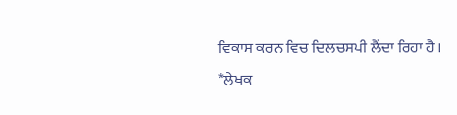ਵਿਕਾਸ ਕਰਨ ਵਿਚ ਦਿਲਚਸਪੀ ਲੈਂਦਾ ਰਿਹਾ ਹੈ।
*ਲੇਖਕ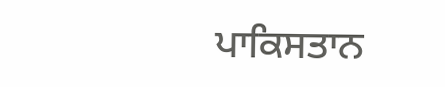ਪਾਕਿਸਤਾਨ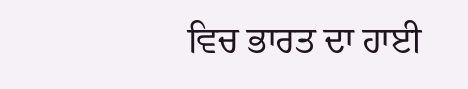ਵਿਚ ਭਾਰਤ ਦਾ ਹਾਈ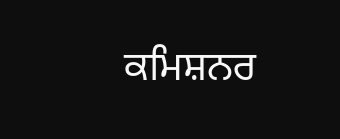ਕਮਿਸ਼ਨਰ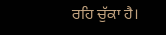ਰਹਿ ਚੁੱਕਾ ਹੈ।